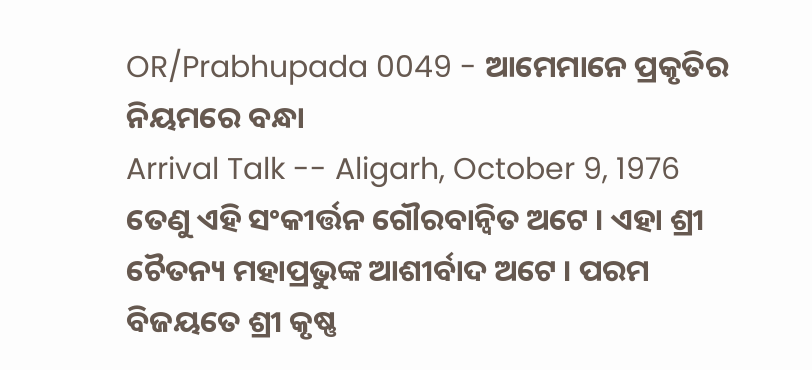OR/Prabhupada 0049 - ଆମେମାନେ ପ୍ରକୃତିର ନିୟମରେ ବନ୍ଧା
Arrival Talk -- Aligarh, October 9, 1976
ତେଣୁ ଏହି ସଂକୀର୍ତ୍ତନ ଗୌରବାନ୍ଵିତ ଅଟେ । ଏହା ଶ୍ରୀ ଚୈତନ୍ୟ ମହାପ୍ରଭୁଙ୍କ ଆଶୀର୍ବାଦ ଅଟେ । ପରମ ବିଜୟତେ ଶ୍ରୀ କୃଷ୍ଣ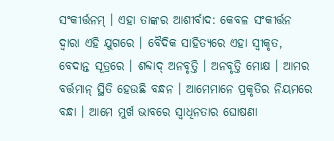ସଂକୀର୍ତ୍ତନମ୍ । ଏହା ତାଙ୍କର ଆଶୀର୍ବାଦ: କେବଳ ସଂକୀର୍ତ୍ତନ ଦ୍ଵାରା ଏହି ଯୁଗରେ । ବୈଦିକ ସାହିତ୍ୟରେ ଏହା ସ୍ଵୀକୃତ, ବେଦାନ୍ତ ସୂତ୍ରରେ । ଶବ୍ଦାଦ୍ ଅନବୃତ୍ତି । ଅନବୃତ୍ତି ମୋକ୍ଷ । ଆମର ବର୍ତ୍ତମାନ୍ ସ୍ଥିତି ହେଉଛି ବନ୍ଧନ । ଆମେମାନେ ପ୍ରକୃତିର ନିୟମରେ ବନ୍ଧା । ଆମେ ମୁର୍ଖ ଭାବରେ ସ୍ଵାଧିନତାର ଘୋଷଣା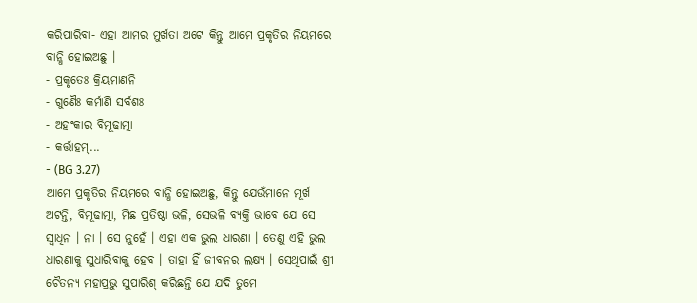କରିପାରିବା- ଏହା ଆମର ମୁର୍ଖତା ଅଟେ କିନ୍ତୁ ଆମେ ପ୍ରକୃତିର ନିୟମରେ ବାନ୍ଧି ହୋଇଅଛୁ ।
- ପ୍ରକୃତେଃ କ୍ରିୟମାଣନି
- ଗୁଣୈଃ କର୍ମାଣି ସର୍ବଶଃ
- ଅହଂକାର ବିମୂଢାତ୍ମା
- କର୍ତ୍ତାହମ୍...
- (BG 3.27)
ଆମେ ପ୍ରକୃତିର ନିୟମରେ ବାନ୍ଧି ହୋଇଅଛୁ, କିନ୍ତୁ ଯେଉଁମାନେ ମୂର୍ଖ ଅଟନ୍ତି, ବିମୂଢାତ୍ମା, ମିଛ ପ୍ରତିଷ୍ଠା ଭଳି, ସେଭଳି ବ୍ୟକ୍ତି ଭାବେ ଯେ ସେ ସ୍ଵାଧିନ । ନା । ସେ ନୁହେଁ । ଏହା ଏକ ଭୁଲ ଧାରଣା । ତେଣୁ ଏହି ଭୁଲ ଧାରଣାକୁ ସୁଧାରିବାକୁ ହେବ । ତାହା ହିଁ ଜୀବନର ଲକ୍ଷ୍ୟ । ସେଥିପାଇଁ ଶ୍ରୀ ଚୈତନ୍ୟ ମହାପ୍ରଭୁ ସୁପାରିଶ୍ କରିଛନ୍ତି ଯେ ଯଦି ତୁମେ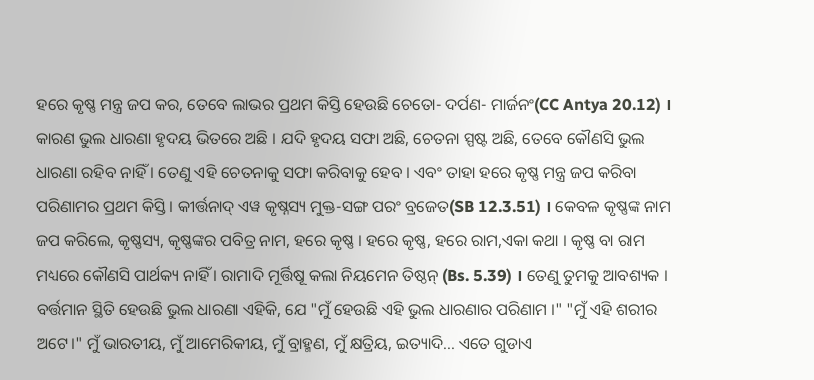ହରେ କୃଷ୍ଣ ମନ୍ତ୍ର ଜପ କର, ତେବେ ଲାଭର ପ୍ରଥମ କିସ୍ତି ହେଉଛି ଚେତୋ- ଦର୍ପଣ- ମାର୍ଜନଂ(CC Antya 20.12) । କାରଣ ଭୁଲ ଧାରଣା ହୃଦୟ ଭିତରେ ଅଛି । ଯଦି ହୃଦୟ ସଫା ଅଛି, ଚେତନା ସ୍ପଷ୍ଟ ଅଛି, ତେବେ କୌଣସି ଭୁଲ ଧାରଣା ରହିବ ନାହିଁ । ତେଣୁ ଏହି ଚେତନାକୁ ସଫା କରିବାକୁ ହେବ । ଏବଂ ତାହା ହରେ କୃଷ୍ଣ ମନ୍ତ୍ର ଜପ କରିବା ପରିଣାମର ପ୍ରଥମ କିସ୍ତି । କୀର୍ତ୍ତନାଦ୍ ଏୱ କୃଷ୍ନସ୍ୟ ମୁକ୍ତ-ସଙ୍ଗ ପରଂ ବ୍ରଜେତ(SB 12.3.51) । କେବଳ କୃଷ୍ଣଙ୍କ ନାମ ଜପ କରିଲେ, କୃଷ୍ଣସ୍ୟ, କୃଷ୍ଣଙ୍କର ପବିତ୍ର ନାମ, ହରେ କୃଷ୍ଣ । ହରେ କୃଷ୍ଣ, ହରେ ରାମ,ଏକା କଥା । କୃଷ୍ଣ ବା ରାମ ମଧ୍ୟରେ କୌଣସି ପାର୍ଥକ୍ୟ ନାହିଁ । ରାମାଦି ମୂର୍ତ୍ତିଷୂ କଲା ନିୟମେନ ତିଷ୍ଠନ୍ (Bs. 5.39) । ତେଣୁ ତୁମକୁ ଆବଶ୍ୟକ । ବର୍ତ୍ତମାନ ସ୍ଥିତି ହେଉଛି ଭୁଲ ଧାରଣା ଏହିକି, ଯେ "ମୁଁ ହେଉଛି ଏହି ଭୁଲ ଧାରଣାର ପରିଣାମ ।" "ମୁଁ ଏହି ଶରୀର ଅଟେ।" ମୁଁ ଭାରତୀୟ, ମୁଁ ଆମେରିକୀୟ, ମୁଁ ବ୍ରାହ୍ମଣ, ମୁଁ କ୍ଷତ୍ରିୟ, ଇତ୍ୟାଦି... ଏତେ ଗୁଡାଏ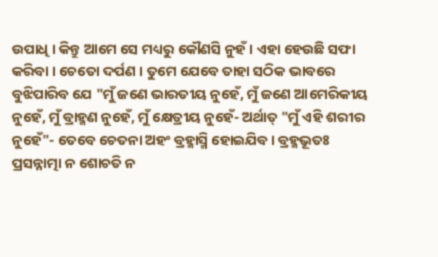ଉପାଧି । କିନ୍ତୁ ଆମେ ସେ ମଧ୍ୟରୁ କୌଣସି ନୁହଁ । ଏହା ହେଉଛି ସଫା କରିବା । ଚେତୋ ଦର୍ପଣ । ତୁମେ ଯେବେ ତାହା ସଠିକ ଭାବରେ ବୁଝିପାରିବ ଯେ "ମୁଁ ଜଣେ ଭାରତୀୟ ନୁହେଁ, ମୁଁ ଜଣେ ଆମେରିକୀୟ ନୁହେଁ, ମୁଁ ବ୍ରାହ୍ମଣ ନୁହେଁ, ମୁଁ କ୍ଷେତ୍ରୀୟ ନୁହେଁ- ଅର୍ଥାତ୍ "ମୁଁ ଏହି ଶରୀର ନୁହେଁ"- ତେବେ ଚେତନା ଅହଂ ବ୍ରହ୍ମାସ୍ମି ହୋଇଯିବ । ବ୍ରହ୍ମଭୂତଃ ପ୍ରସନ୍ନାତ୍ମା ନ ଶୋଚତି ନ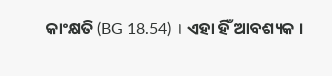କାଂକ୍ଷତି (BG 18.54) । ଏହା ହିଁ ଆବଶ୍ୟକ ।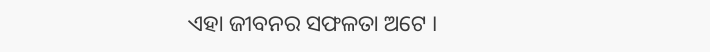ଏହା ଜୀବନର ସଫଳତା ଅଟେ ।